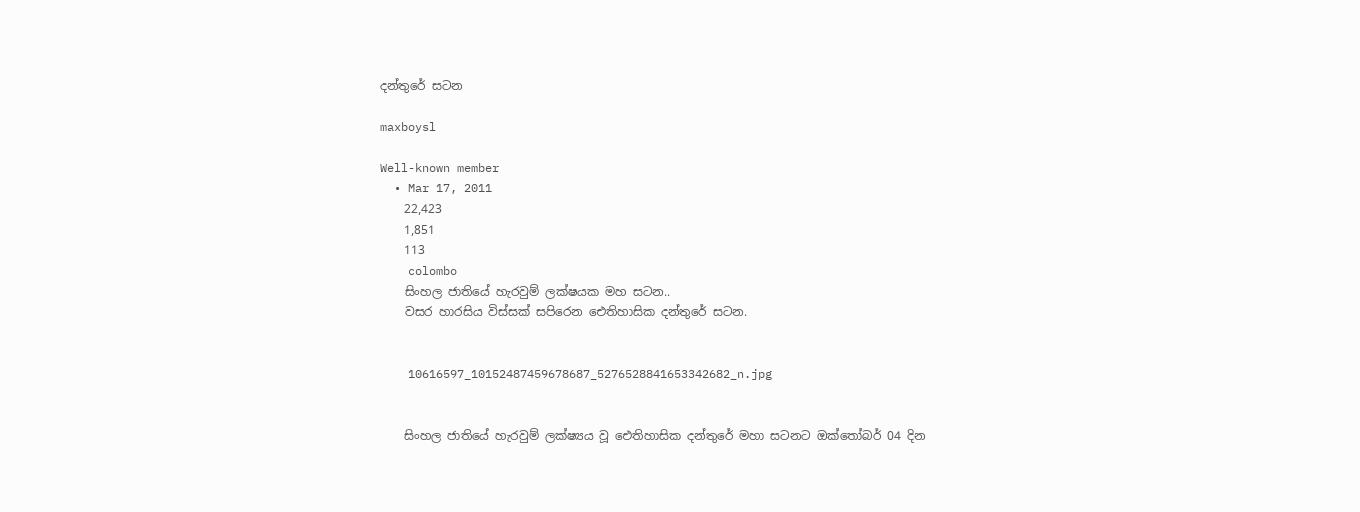දන්තුරේ සටන

maxboysl

Well-known member
  • Mar 17, 2011
    22,423
    1,851
    113
    colombo
    සිංහල ජාතියේ හැරවුම් ලක්ෂයක මහ සටන..
    වසර හාරසිය විස්සක් සපිරෙන ඓතිහාසික දන්තුරේ සටන.


    10616597_10152487459678687_5276528841653342682_n.jpg


    සිංහල ජාතියේ හැරවුම් ලක්ෂ්‍යය වූ ඓතිහාසික දන්තුරේ මහා සටනට ඔක්‌තෝබර් 04 දින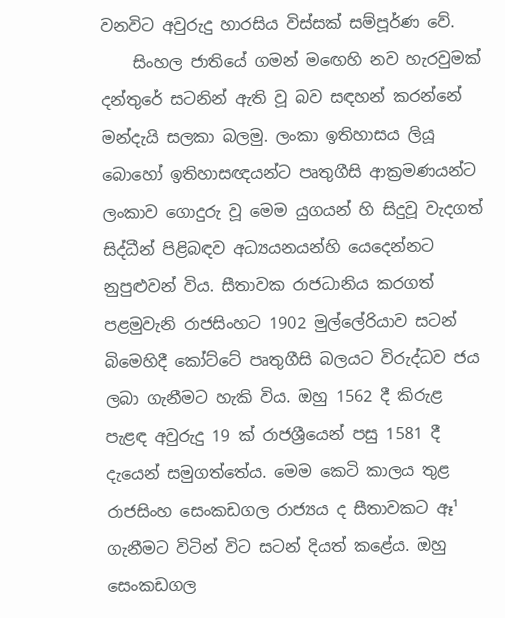වනවිට අවුරුදු හාරසිය විස්‌සක්‌ සම්පූර්ණ වේ.
    සිංහල ජාතියේ ගමන් මඟෙහි නව හැරවුමක්‌ දන්තුරේ සටනින් ඇති වූ බව සඳහන් කරන්නේ මන්දැයි සලකා බලමු. ලංකා ඉතිහාසය ලියූ බොහෝ ඉතිහාසඥයන්ට පෘතුගීසි ආක්‍රමණයන්ට ලංකාව ගොදුරු වූ මෙම යුගයන් හි සිදුවූ වැදගත් සිද්ධීන් පිළිබඳව අධ්‍යයනයන්හි යෙදෙන්නට නුපුළුවන් විය. සීතාවක රාජධානිය කරගත් පළමුවැනි රාජසිංහට 1902 මුල්ලේරියාව සටන් බිමෙහිදී කෝට්‌ටේ පෘතුගීසි බලයට විරුද්ධව ජය ලබා ගැනීමට හැකි විය. ඔහු 1562 දී කිරුළ පැළඳ අවුරුදු 19 ක්‌ රාජශ්‍රීයෙන් පසු 1581 දී දැයෙන් සමුගත්තේය. මෙම කෙටි කාලය තුළ රාජසිංහ සෙංකඩගල රාජ්‍යය ද සීතාවකට ඈ¹ ගැනීමට විටින් විට සටන් දියත් කළේය. ඔහු සෙංකඩගල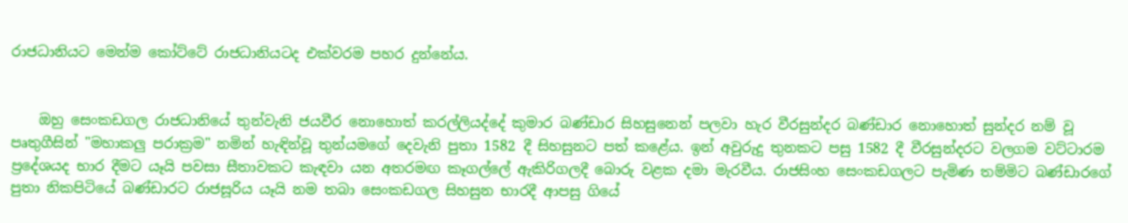රාජධානියට මෙන්ම කෝට්‌ටේ රාජධානියටද එක්‌වරම පහර දුන්නේය.


    ඔහු සෙංකඩගල රාජධානියේ තුන්වැනි ජයවීර නොහොත් කරල්ලියද්දේ කුමාර බණ්‌ඩාර සිහසුනෙන් පලවා හැර වීරසුන්දර බණ්‌ඩාර නොහොත් සුන්දර නම් වූ පෘතුගීසින් "මහාකලු පරාක්‍රම" නමින් හැඳින්වූ තුන්යමගේ දෙවැනි පුතා 1582 දී සිහසුනට පත් කළේය. ඉන් අවුරුදු තුනකට පසු 1582 දී වීරසුන්දරට වලගම වට්‌ටාරම ප්‍රදේශයද භාර දීමට යෑයි පවසා සීතාවකට කැඳවා යන අතරමඟ කෑගල්ලේ ඇකිරිගලදී බොරු වළක දමා මැරවීය. රාජසිංහ සෙංකඩගලට පැමිණ තම්මිට බණ්‌ඩාරගේ පුතා නිකපිටියේ බණ්‌ඩාරට රාජසූරිය යෑයි නම තබා සෙංකඩගල සිහසුන භාරදී ආපසු ගියේ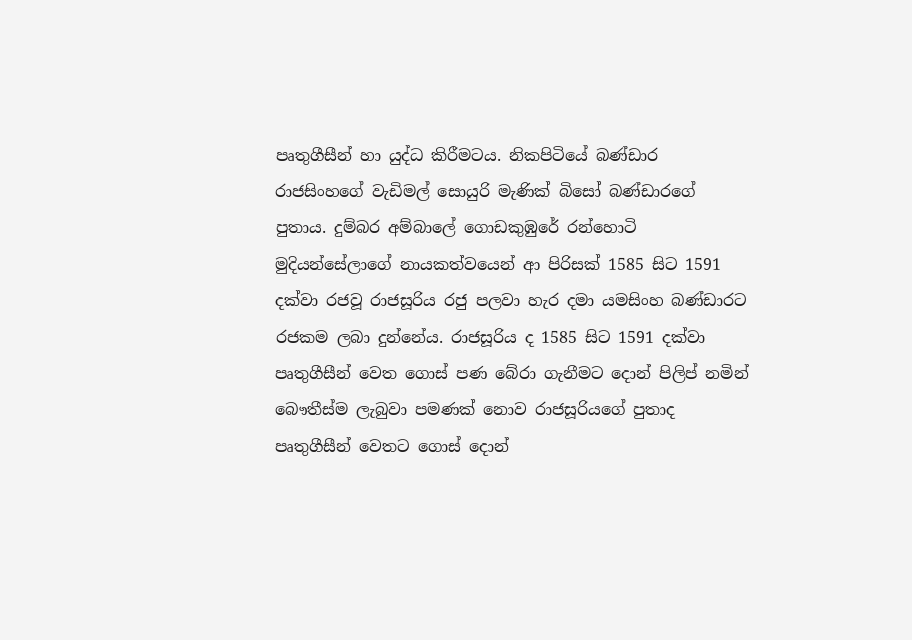පෘතුගීසීන් හා යුද්ධ කිරීමටය. නිකපිටියේ බණ්‌ඩාර රාජසිංහගේ වැඩිමල් සොයුරි මැණික්‌ බිසෝ බණ්‌ඩාරගේ පුතාය. දුම්බර අම්බාලේ ගොඩකුඹුරේ රන්හොටි මුදියන්සේලාගේ නායකත්වයෙන් ආ පිරිසක්‌ 1585 සිට 1591 දක්‌වා රජවූ රාජසූරිය රජු පලවා හැර දමා යමසිංහ බණ්‌ඩාරට රජකම ලබා දුන්නේය. රාජසූරිය ද 1585 සිට 1591 දක්‌වා පෘතුගීසීන් වෙත ගොස්‌ පණ බේරා ගැනීමට දොන් පිලිප් නමින් බෞතීස්‌ම ලැබුවා පමණක්‌ නොව රාජසූරියගේ පුතාද පෘතුගීසීන් වෙතට ගොස්‌ දොන්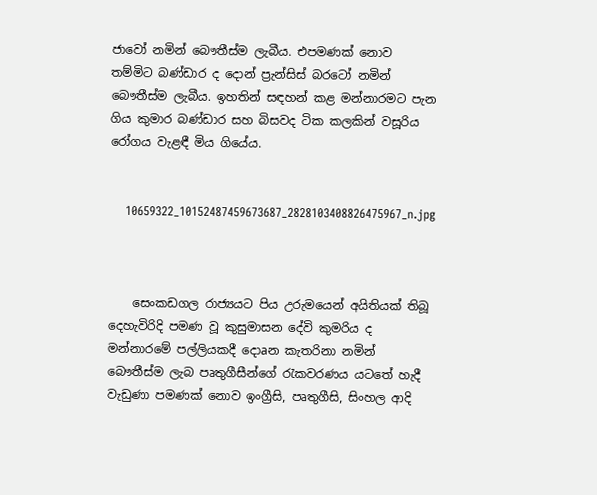ජාවෝ නමින් බෞතීස්‌ම ලැබීය. එපමණක්‌ නොව තම්මිට බණ්‌ඩාර ද දොන් ප්‍රැන්සිස්‌ බරටෝ නමින් බෞතීස්‌ම ලැබීය. ඉහතින් සඳහන් කළ මන්නාරමට පැන ගිය කුමාර බණ්‌ඩාර සහ බිසවද ටික කලකින් වසූරිය රෝගය වැළඳී මිය ගියේය.


    10659322_10152487459673687_2828103408826475967_n.jpg



    සෙංකඩගල රාජ්‍යයට පිය උරුමයෙන් අයිතියක්‌ තිබූ දෙහැවිරිදි පමණ වූ කුසුමාසන දේවි කුමරිය ද මන්නාරමේ පල්ලියකදී දොaන කැතරිනා නමින් බෞතීස්‌ම ලැබ පෘතුගීසීන්ගේ රැකවරණය යටතේ හැදී වැඩුණා පමණක්‌ නොව ඉංග්‍රීසි, පෘතුගීසි, සිංහල ආදි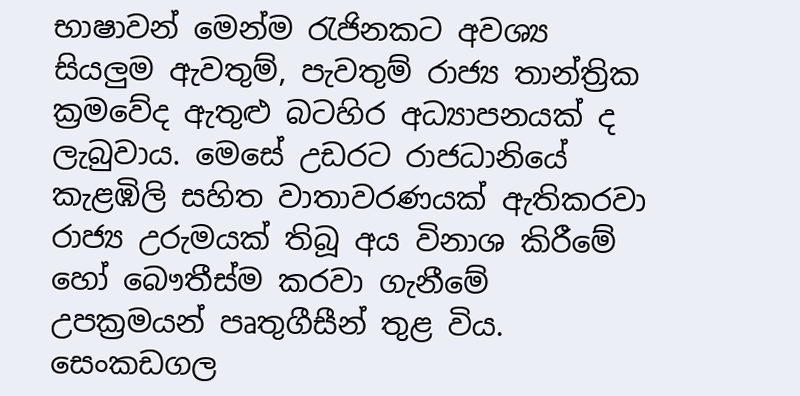භාෂාවන් මෙන්ම රැජිනකට අවශ්‍ය සියලුම ඇවතුම්, පැවතුම් රාජ්‍ය තාන්ත්‍රික ක්‍රමවේද ඇතුළු බටහිර අධ්‍යාපනයක්‌ ද ලැබුවාය. මෙසේ උඩරට රාජධානියේ කැළඹිලි සහිත වාතාවරණයක්‌ ඇතිකරවා රාජ්‍ය උරුමයක්‌ තිබූ අය විනාශ කිරීමේ හෝ බෞතීස්‌ම කරවා ගැනීමේ උපක්‍රමයන් පෘතුගීසීන් තුළ විය. සෙංකඩගල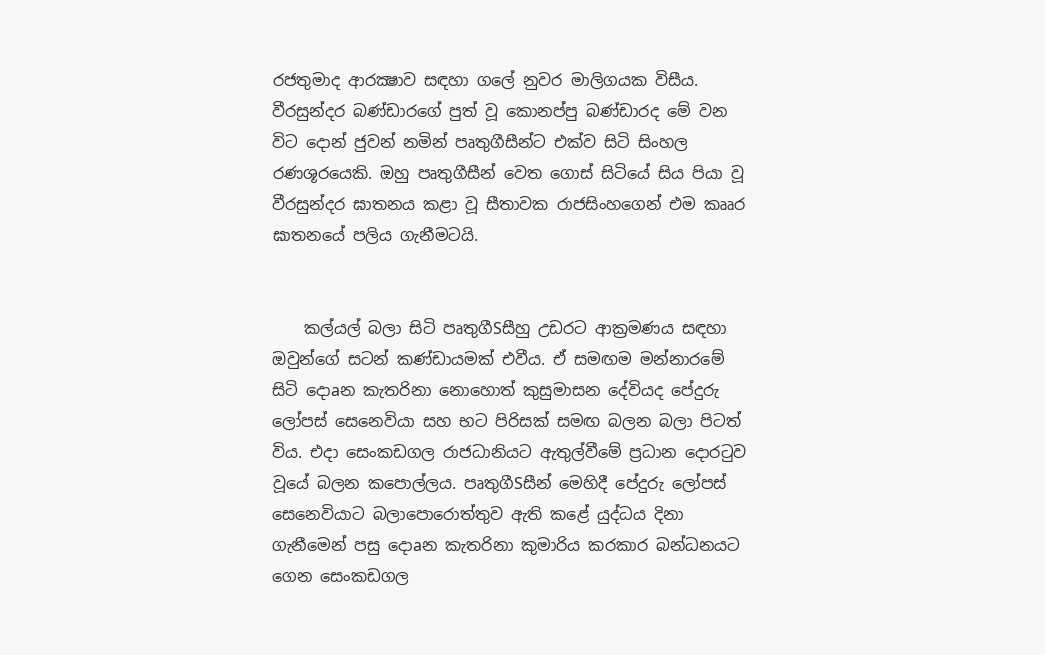රජතුමාද ආරක්‍ෂාව සඳහා ගලේ නුවර මාලිගයක විසීය. වීරසුන්දර බණ්‌ඩාරගේ පුත් වූ කොනප්පු බණ්‌ඩාරද මේ වන විට දොන් ජුවන් නමින් පෘතුගීසීන්ට එක්‌ව සිටි සිංහල රණශූරයෙකි. ඔහු පෘතුගීසීන් වෙත ගොස්‌ සිටියේ සිය පියා වූ වීරසුන්දර ඝාතනය කළා වූ සීතාවක රාජසිංහගෙන් එම කෲර ඝාතනයේ පලිය ගැනීමටයි.


    කල්යල් බලා සිටි පෘතුගීSසීහු උඩරට ආක්‍රමණය සඳහා ඔවුන්ගේ සටන් කණ්‌ඩායමක්‌ එවීය. ඒ සමඟම මන්නාරමේ සිටි දොaන කැතරිනා නොහොත් කුසුමාසන දේවියද පේදුරු ලෝපස්‌ සෙනෙවියා සහ භට පිරිසක්‌ සමඟ බලන බලා පිටත් විය. එදා සෙංකඩගල රාජධානියට ඇතුල්වීමේ ප්‍රධාන දොරටුව වූයේ බලන කපොල්ලය. පෘතුගීSසීන් මෙහිදී පේදුරු ලෝපස්‌ සෙනෙවියාට බලාපොරොත්තුව ඇති කළේ යුද්ධය දිනා ගැනීමෙන් පසු දොaන කැතරිනා කුමාරිය කරකාර බන්ධනයට ගෙන සෙංකඩගල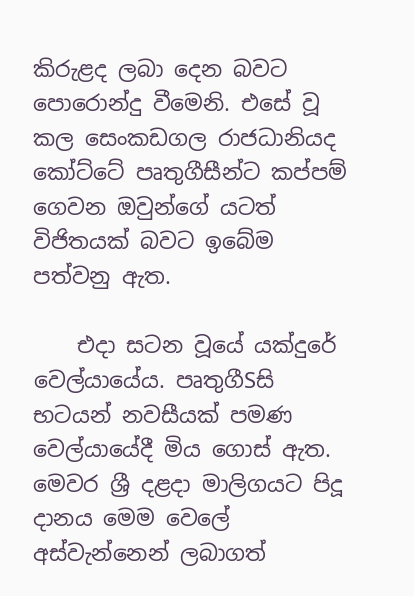කිරුළද ලබා දෙන බවට පොරොන්දු වීමෙනි. එසේ වූ කල සෙංකඩගල රාජධානියද කෝට්‌ටේ පෘතුගීසීන්ට කප්පම් ගෙවන ඔවුන්ගේ යටත් විජිතයක්‌ බවට ඉබේම පත්වනු ඇත.

    එදා සටන වූයේ යක්‌දුරේ වෙල්යායේය. පෘතුගීSසි භටයන් නවසීයක්‌ පමණ වෙල්යායේදී මිය ගොස්‌ ඇත. මෙවර ශ්‍රී දළදා මාලිගයට පිදූ දානය මෙම වෙලේ අස්‌වැන්නෙන් ලබාගත්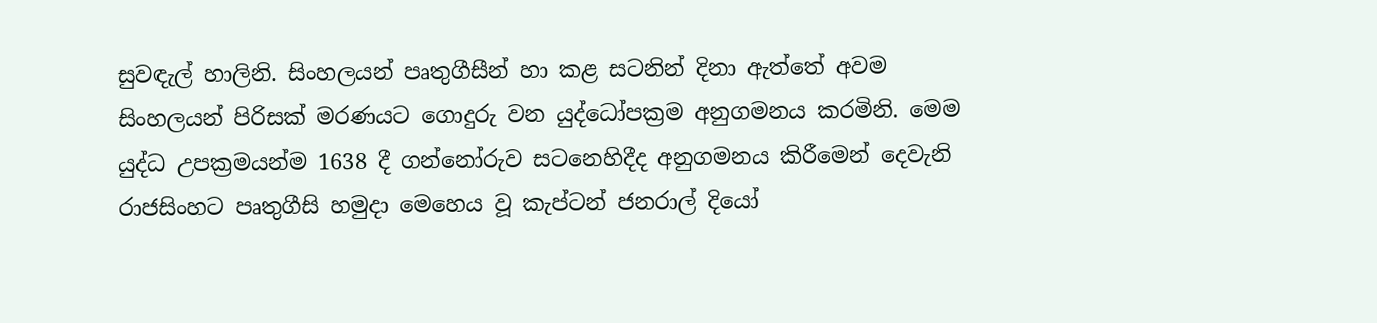සුවඳැල් හාලිනි. සිංහලයන් පෘතුගීසීන් හා කළ සටනින් දිනා ඇත්තේ අවම සිංහලයන් පිරිසක්‌ මරණයට ගොදුරු වන යුද්ධෝපක්‍රම අනුගමනය කරමිනි. මෙම යුද්ධ උපක්‍රමයන්ම 1638 දී ගන්නෝරුව සටනෙහිදීද අනුගමනය කිරීමෙන් දෙවැනි රාජසිංහට පෘතුගීසි හමුදා මෙහෙය වූ කැප්ටන් ජනරාල් දියෝ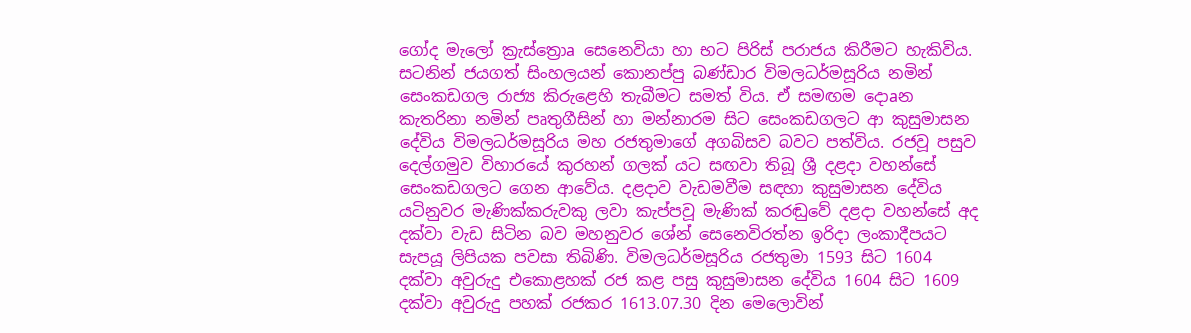ගෝද මැලෝ ක්‍රැස්‌ත්‍රොa සෙනෙවියා හා භට පිරිස්‌ පරාජය කිරීමට හැකිවිය. සටනින් ජයගත් සිංහලයන් කොනප්පු බණ්‌ඩාර විමලධර්මසූරිය නමින් සෙංකඩගල රාජ්‍ය කිරුළෙහි තැබීමට සමත් විය. ඒ සමඟම දොaන කැතරිනා නමින් පෘතුගීසින් හා මන්නාරම සිට සෙංකඩගලට ආ කුසුමාසන දේවිය විමලධර්මසූරිය මහ රජතුමාගේ අගබිසව බවට පත්විය. රජවූ පසුව දෙල්ගමුව විහාරයේ කුරහන් ගලක්‌ යට සඟවා තිබූ ශ්‍රී දළදා වහන්සේ සෙංකඩගලට ගෙන ආවේය. දළදාව වැඩමවීම සඳහා කුසුමාසන දේවිය යටිනුවර මැණික්‌කරුවකු ලවා කැප්පවූ මැණික්‌ කරඬුවේ දළදා වහන්සේ අද දක්‌වා වැඩ සිටින බව මහනුවර ශේන් සෙනෙවිරත්න ඉරිදා ලංකාදීපයට සැපයූ ලිපියක පවසා තිබිණි. විමලධර්මසූරිය රජතුමා 1593 සිට 1604 දක්‌වා අවුරුදු එකොළහක්‌ රජ කළ පසු කුසුමාසන දේවිය 1604 සිට 1609 දක්‌වා අවුරුදු පහක්‌ රජකර 1613.07.30 දින මෙලොවින්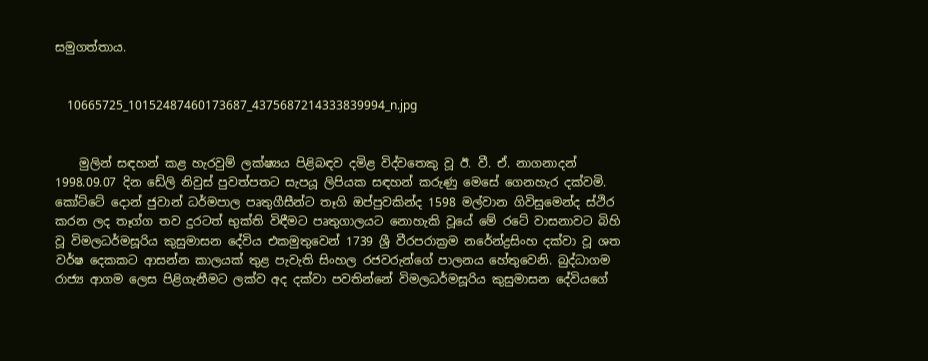සමුගත්තාය.


    10665725_10152487460173687_4375687214333839994_n.jpg


    මුලින් සඳහන් කළ හැරවුම් ලක්ෂ්‍යය පිළිබඳව දමිළ විද්වතෙකු වූ ඊ. වී. ඒ. නාගනාදන් 1998.09.07 දින ඩේලි නිවුස්‌ පුවත්පතට සැපයූ ලිපියක සඳහන් කරුණු මෙසේ ගෙනහැර දක්‌වමි. කෝට්‌ටේ දොන් ජුවාන් ධර්මපාල පෘතුගීසීන්ට තෑගි ඔප්පුවකින්ද 1598 මල්වාන ගිවිසුමෙන්ද ස්‌ථිර කරන ලද තෑග්ග තව දුරටත් භුක්‌ති විඳීමට පෘතුගාලයට නොහැකි වූයේ මේ රටේ වාසනාවට බිහි වූ විමලධර්මසූරිය කුසුමාසන දේවිය එකමුතුවෙන් 1739 ශ්‍රී වීරපරාක්‍රම නරේන්ද්‍රසිංහ දක්‌වා වූ ශත වර්ෂ දෙකකට ආසන්න කාලයක්‌ තුළ පැවැති සිංහල රජවරුන්ගේ පාලනය හේතුවෙනි. බුද්ධාගම රාජ්‍ය ආගම ලෙස පිළිගැනීමට ලක්‌ව අද දක්‌වා පවතින්නේ විමලධර්මසූරිය කුසුමාසන දේවියගේ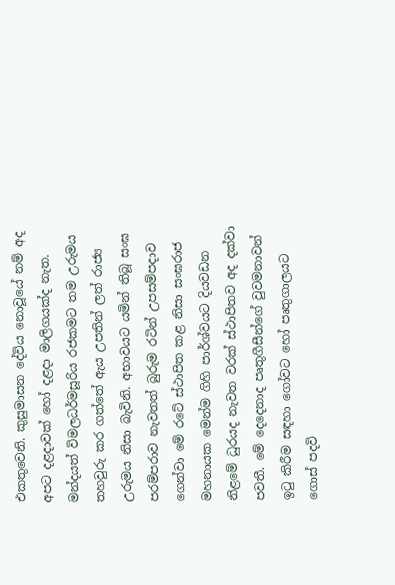එකතුවෙනි. කුසුමාසන දේවිය නොවූයේ නම් අද අපට දළදාවක්‌ හෝ දළදා මාලිගයක්‌ද නැත. මන්දයත් විමලධර්මසූරිය රජකමට තම උරුමය තහවුරු කර ගත්තේ ඇය උපතින් ලත් රාජ්‍ය උරුමය නිසා බැවිනි. අභාවයට යමින් තිබූ සංඝ පරම්පරාව නැවතත් බුරුම රටින් උපසම්පදාව ගෙන්වා මේ රටේ ස්‌ථාපිත කළ නිසා සංඝරාජ මහනායක මෙන්ම ගිහි පාර්ශ්වයට දියවඩන නිළමේ ධුරයද නැවත වරක්‌ ස්‌ථාපිතව අද දක්‌වා පවතී. මේ දෙදෙනාද පෘතුගීසීන්ගේ වුවමනාවන් ඉටු කිරීම සඳහා ගෝවට හෝ පෘතුගාලයට ගොස්‌ පදවි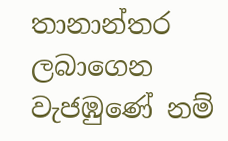තානාන්තර ලබාගෙන වැජඹුණේ නම්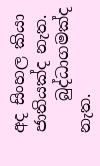අද සිංහල කියා ජාතියක්‌ද නැත.
    බුද්ධාගමක්‌ද නැත.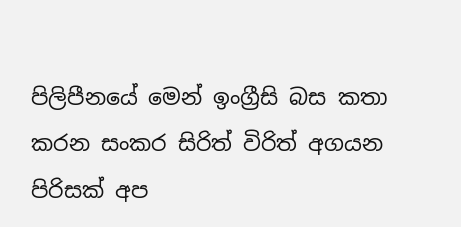පිලිපීනයේ මෙන් ඉංග්‍රීසි බස කතා කරන සංකර සිරිත් විරිත් අගයන පිරිසක්‌ අප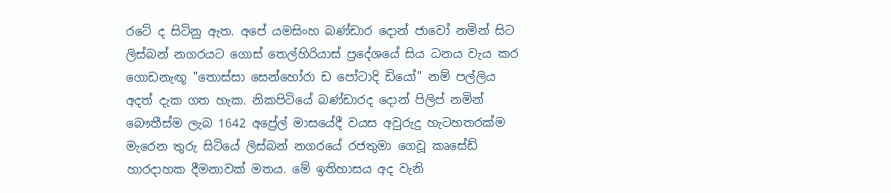රටේ ද සිටිනු ඇත. අපේ යමසිංහ බණ්‌ඩාර දොන් ජාවෝ නමින් සිට ලිස්‌බන් නගරයට ගොස්‌ තෙල්හිරියාස්‌ ප්‍රදේශයේ සිය ධනය වැය කර ගොඩනැඟූ "තොස්‌සා සෙන්හෝරා ඩ පෝටාදි ඩියෝ" නම් පල්ලිය අදත් දැක ගත හැක. නිකපිටියේ බණ්‌ඩාරද දොන් පිලිප් නමින් බෞතීස්‌ම ලැබ 1642 අප්‍රේල් මාසයේදී වයස අවුරුදු හැටහතරක්‌ම මැරෙන තුරු සිටියේ ලිස්‌බන් නගරයේ රජතුමා ගෙවූ කෘසේඩ් හාරදාහක දීමනාවක්‌ මතය. මේ ඉතිහාසය අද වැනි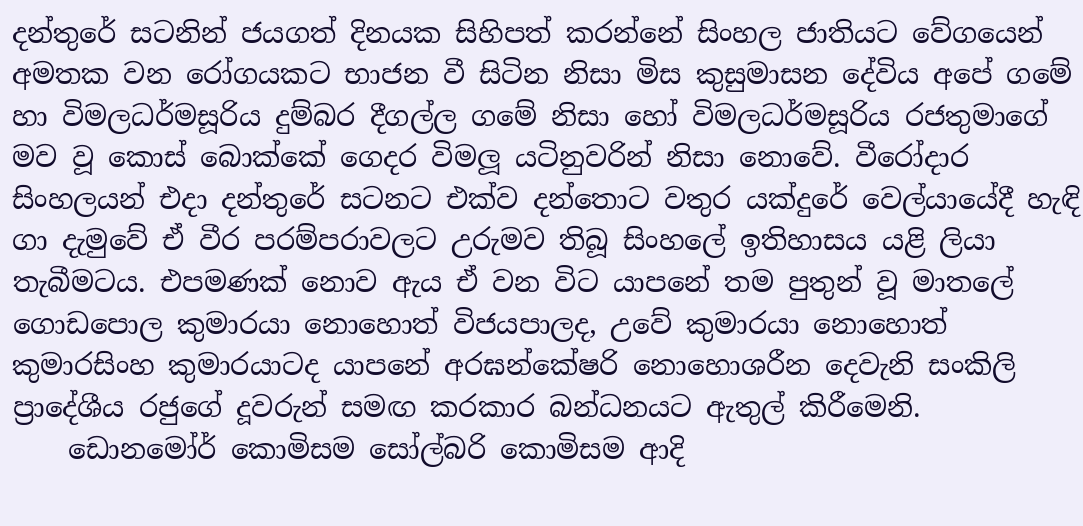දන්තුරේ සටනින් ජයගත් දිනයක සිහිපත් කරන්නේ සිංහල ජාතියට වේගයෙන් අමතක වන රෝගයකට භාජන වී සිටින නිසා මිස කුසුමාසන දේවිය අපේ ගමේ හා විමලධර්මසූරිය දුම්බර දීගල්ල ගමේ නිසා හෝ විමලධර්මසූරිය රජතුමාගේ මව වූ කොස්‌ බොක්‌කේ ගෙදර විමලූ යටිනුවරින් නිසා නොවේ. වීරෝදාර සිංහලයන් එදා දන්තුරේ සටනට එක්‌ව දන්තොට වතුර යක්‌දුරේ වෙල්යායේදී හැඳි ගා දැමුවේ ඒ වීර පරම්පරාවලට උරුමව තිබූ සිංහලේ ඉතිහාසය යළි ලියා තැබීමටය. එපමණක්‌ නොව ඇය ඒ වන විට යාපනේ තම පුතුන් වූ මාතලේ ගොඩපොල කුමාරයා නොහොත් විජයපාලද, උවේ කුමාරයා නොහොත් කුමාරසිංහ කුමාරයාටද යාපනේ අරඝන්කේෂරි නොහොශරීන දෙවැනි සංකිලි ප්‍රාදේශීය රජුගේ දූවරුන් සමඟ කරකාර බන්ධනයට ඇතුල් කිරීමෙනි.
    ඩොනමෝර් කොමිසම සෝල්බරි කොමිසම ආදි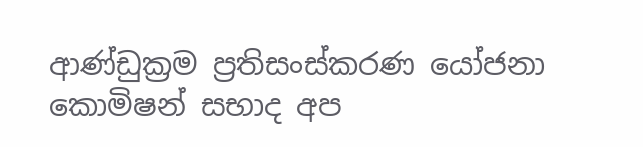ආණ්‌ඩුක්‍රම ප්‍රතිසංස්‌කරණ යෝජනා කොමිෂන් සභාද අප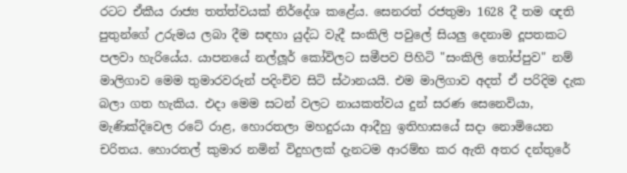රටට ඒකීය රාජ්‍ය තත්ත්වයක්‌ නිර්දේශ කළේය. සෙනරත් රජතුමා 1628 දී තම ඥති පුතුන්ගේ උරුමය ලබා දීම සඳහා යුද්ධ වැදී සංකිලි පවුලේ සියලු දෙනාම දූපතකට පලවා හැරියේය. යාපනයේ නල්ලූර් කෝවිලට සමීපව පිහිටි "සංකිලි තෝප්පුව" නම් මාලිගාව මෙම තුමාරවරුන් පදිංචිව සිටි ස්‌ථානයයි. එම මාලිගාව අදත් ඒ පරිදිම දැක බලා ගත හැකිය. එදා මෙම සටන් වලට නායකත්වය දුන් සරණ සෙනෙවියා, මැණික්‌දිවෙල රටේ රාළ, හොරතලා මහදුරයා ආදීහු ඉතිහාසයේ සදා නොමියෙන චරිතය. හොරතල් කුමාර නමින් විදුහලක්‌ දැනටම ආරම්භ කර ඇති අතර දන්තුරේ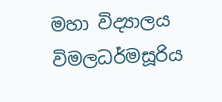මහා විද්‍යාලය විමලධර්මසූරිය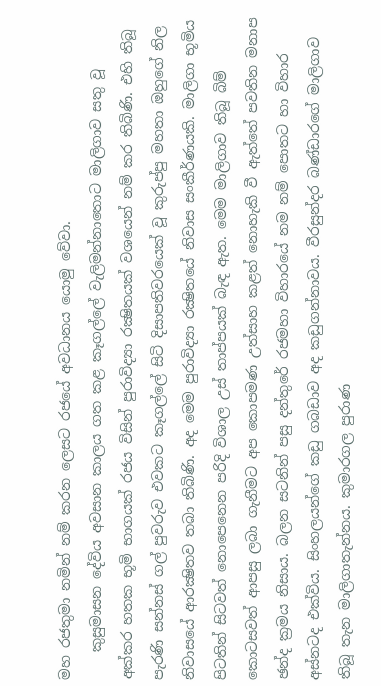මහ රජතුමා නමින් නම් කරන ලෙසට රජයේ අවධානය යොමු වේවා.
    කුසුමාසන දේවිය අවසාන කාලය ගත කළ කෑගල්ලේ වැලිමන්නාතොට මාලිගාව සතු වූ අක්‌කර හතක භූමි භාගයක්‌ රජය විසින් පුරාවිද්‍යා රක්‍ෂිතයක්‌ වශයෙන් නම් කර තිබිණි. එහි තිබූ පැරණි සන්නස්‌ ගල් පුවරුව එවකට කෑගල්ලේ සිටි දිසාපතිවරයෙක්‌ වූ කුරුප්පු මහතා ඔහුගේ නිල නිවාසයේ ආරක්‍ෂිතව තබා තිබිණි. අද මෙම පුරාවිද්‍යා රක්‍ෂිතයේ නිවාස සංකීර්ණයකි. මාලිගා භූමිය පිටතින් සිටවත් නොපෙනෙන පරිදි විශාල උස්‌ තාප්පයක්‌ බැඳ ඇත. මෙම මාලිගාව තිබූ බිම් කොටසවත් ආපසු ලබා ගැනීමට අප කොපමණ උත්සාහ කළත් නොහැකි වී ඇත්තේ පවතින මනාප ඡන්ද ක්‍රමය නිසාය. බලන සටනින් පසු දන්තුරේ රජමහා විහාරයේ නම නම් පොතට හා විහාර අස්‌නටද එක්‌විය. සිංහලයන්ගේ කඩු ගබඩාව අද කඩුගන්නාවය. වීරසුන්දර බණ්‌ඩාරගේ මාලිගාව තිබූ තැන මාලිගාතැන්නය. කුමාරගල පුරාණ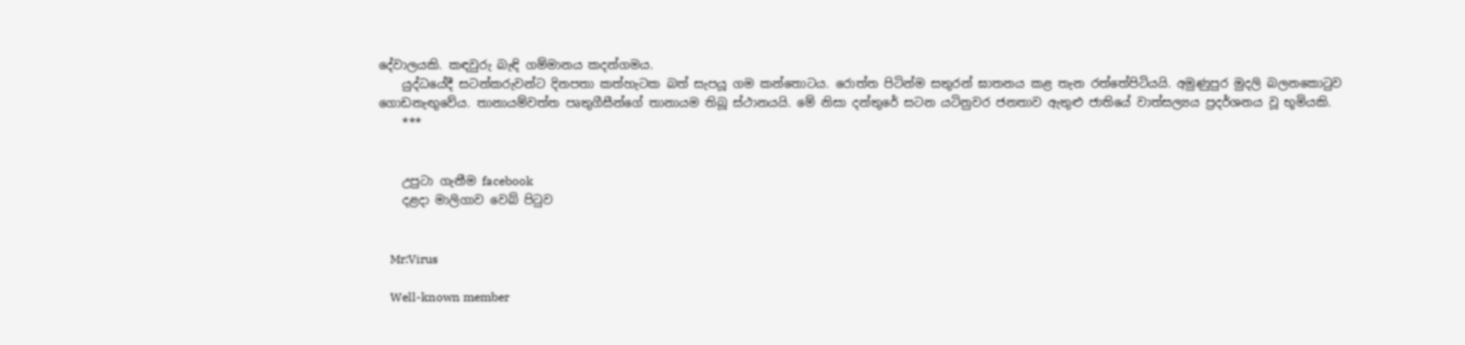දේවාලයකි. කඳවුරු බැඳි ගම්මානය කදන්ගමය.
    යුද්ධයේදී සටන්කරුවන්ට දිනපතා කත්හැටක බත් සැපයූ ගම කන්තොටය. රොත්ත පිටින්ම සතුරන් ඝාතනය කළ තැන රත්තේපිටියයි. අමුණුපුර මුදලි බලනකොටුව ගොඩනැඟුවේය. තානායම්වත්ත පෘතුගීසීන්ගේ තානායම තිබූ ස්‌ථානයයි. මේ නිසා දන්තුරේ සටන යටිනුවර ජනතාව ඇතුළු ජාතියේ වාත්සල්‍යය ප්‍රදර්ශනය වූ භූමියකි.
    ***


    උපුටා ගැනීම facebook
    දළදා මාලිගාව වෙබ් පිටුව


    Mr:Virus

    Well-known member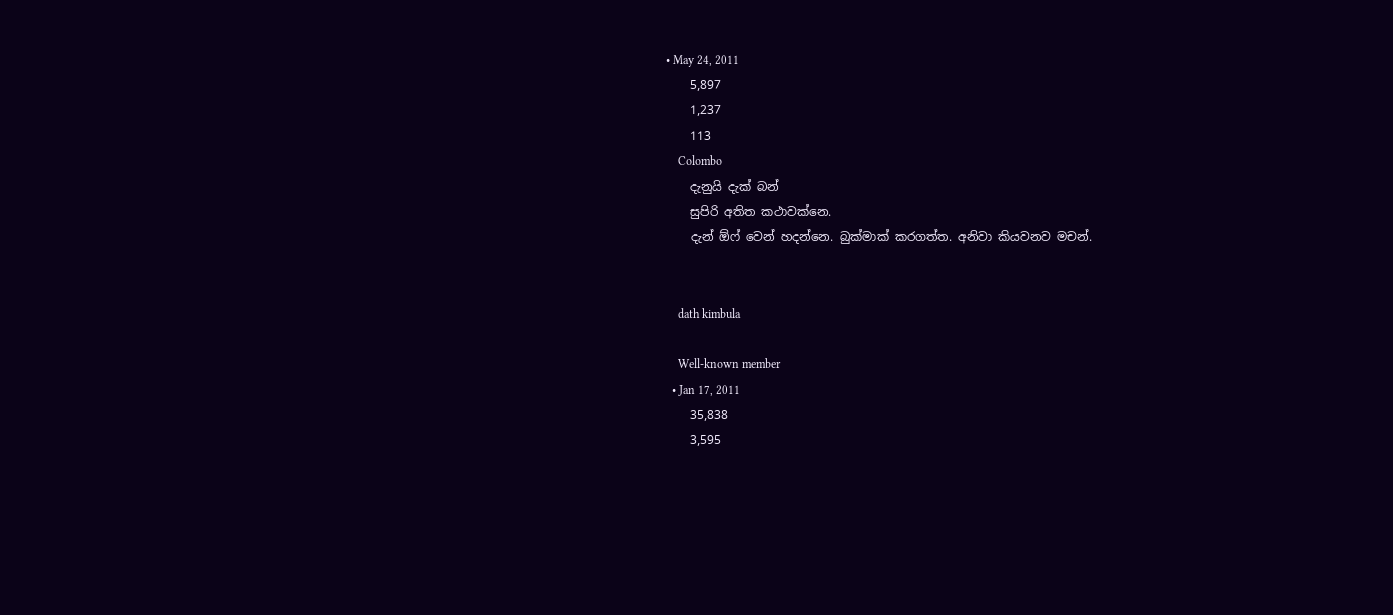• May 24, 2011
    5,897
    1,237
    113
    Colombo
    දැනුයි දැක් බන්
    සුපිරි අතිත කථාවක්නෙ.
    දැන් ඕෆ් වෙන් හදන්නෙ. බුක්මාක් කරගත්ත. අනිවා කියවනව මචන්.


    dath kimbula

    Well-known member
  • Jan 17, 2011
    35,838
    3,595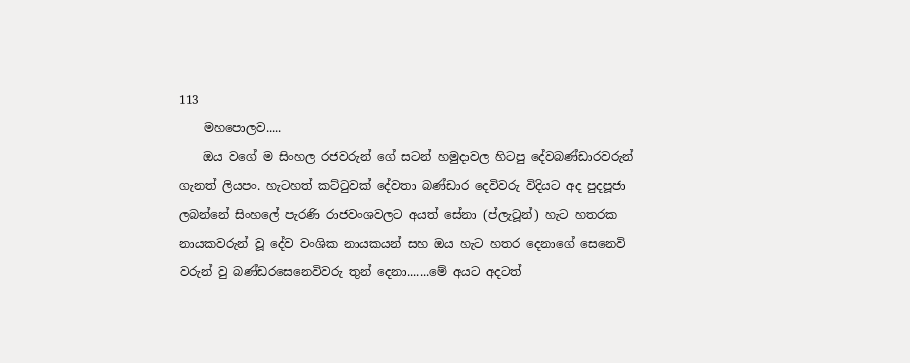113
    මහපොලව.....
    ඔය වගේ ම සිංහල රජවරුන් ගේ සටන් හමුදාවල හිටපු දේවබණ්ඩාරවරුන් ගැනත් ලියපං. හැටහත් කට්ටුවක් දේවතා බණ්ඩාර දෙවිවරු විදියට අද පුදපූජා ලබන්නේ සිංහලේ පැරණි රාජවංශවලට අයත් සේනා (ප්ලැටූන්) හැට හතරක නායකවරුන් වූ දේව වංශික නායකයන් සහ ඔය හැට හතර දෙනාගේ සෙනෙවි වරුන් වු බණ්ඩරසෙනෙවිවරු තුන් දෙනා.......මේ අයට අදටත්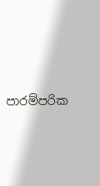පාරම්පරික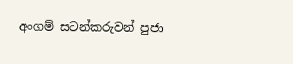අංගම් සටන්කරුවන් පුජා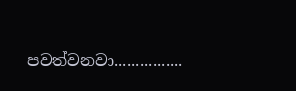පවත්වනවා................